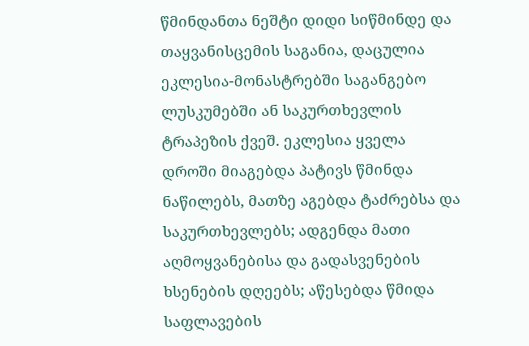წმინდანთა ნეშტი დიდი სიწმინდე და თაყვანისცემის საგანია, დაცულია ეკლესია-მონასტრებში საგანგებო ლუსკუმებში ან საკურთხევლის ტრაპეზის ქვეშ. ეკლესია ყველა დროში მიაგებდა პატივს წმინდა ნაწილებს, მათზე აგებდა ტაძრებსა და საკურთხევლებს; ადგენდა მათი აღმოყვანებისა და გადასვენების ხსენების დღეებს; აწესებდა წმიდა საფლავების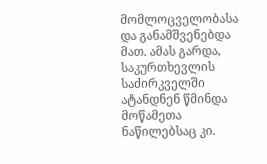მომლოცველობასა და განამშვენებდა მათ. ამას გარდა, საკურთხევლის საძირკველში ატანდნენ წმინდა მოწამეთა ნაწილებსაც კი.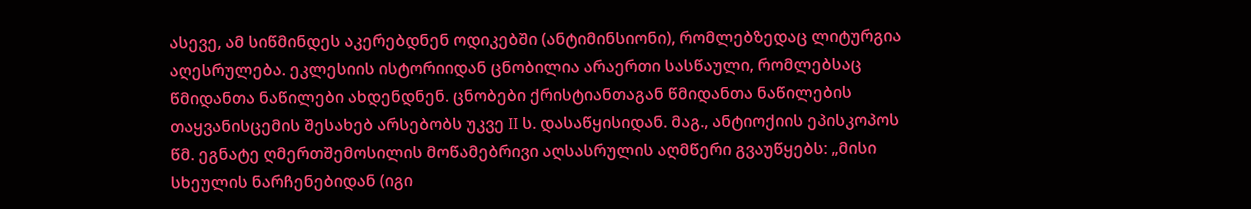ასევე, ამ სიწმინდეს აკერებდნენ ოდიკებში (ანტიმინსიონი), რომლებზედაც ლიტურგია აღესრულება. ეკლესიის ისტორიიდან ცნობილია არაერთი სასწაული, რომლებსაც წმიდანთა ნაწილები ახდენდნენ. ცნობები ქრისტიანთაგან წმიდანთა ნაწილების თაყვანისცემის შესახებ არსებობს უკვე II ს. დასაწყისიდან. მაგ., ანტიოქიის ეპისკოპოს წმ. ეგნატე ღმერთშემოსილის მოწამებრივი აღსასრულის აღმწერი გვაუწყებს: „მისი სხეულის ნარჩენებიდან (იგი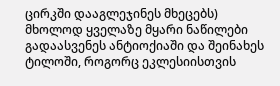ცირკში დააგლეჯინეს მხეცებს) მხოლოდ ყველაზე მყარი ნაწილები გადაასვენეს ანტიოქიაში და შეინახეს ტილოში, როგორც ეკლესიისთვის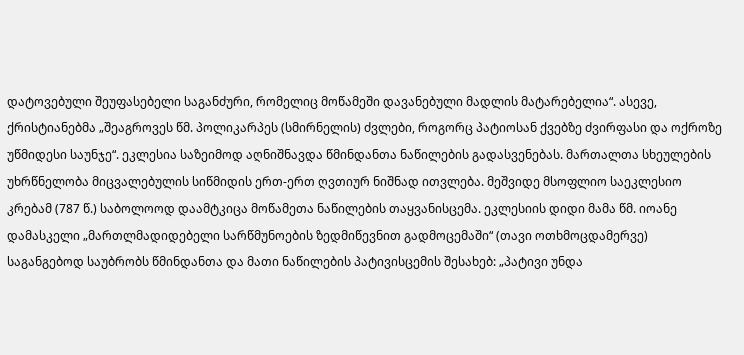დატოვებული შეუფასებელი საგანძური, რომელიც მოწამეში დავანებული მადლის მატარებელია“. ასევე, ქრისტიანებმა „შეაგროვეს წმ. პოლიკარპეს (სმირნელის) ძვლები, როგორც პატიოსან ქვებზე ძვირფასი და ოქროზე უწმიდესი საუნჯე“. ეკლესია საზეიმოდ აღნიშნავდა წმინდანთა ნაწილების გადასვენებას. მართალთა სხეულების უხრწნელობა მიცვალებულის სიწმიდის ერთ-ერთ ღვთიურ ნიშნად ითვლება. მეშვიდე მსოფლიო საეკლესიო კრებამ (787 წ.) საბოლოოდ დაამტკიცა მოწამეთა ნაწილების თაყვანისცემა. ეკლესიის დიდი მამა წმ. იოანე დამასკელი „მართლმადიდებელი სარწმუნოების ზედმიწევნით გადმოცემაში“ (თავი ოთხმოცდამერვე) საგანგებოდ საუბრობს წმინდანთა და მათი ნაწილების პატივისცემის შესახებ: „პატივი უნდა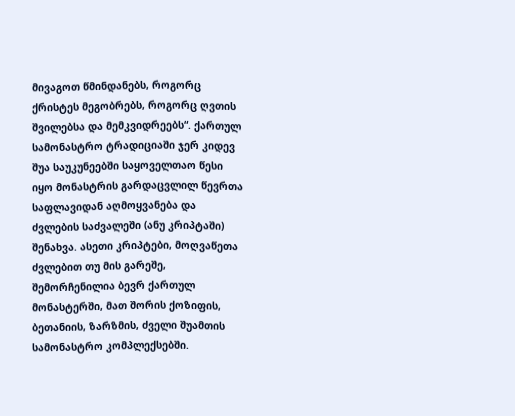მივაგოთ წმინდანებს, როგორც ქრისტეს მეგობრებს, როგორც ღვთის შვილებსა და მემკვიდრეებს“. ქართულ სამონასტრო ტრადიციაში ჯერ კიდევ შუა საუკუნეებში საყოველთაო წესი იყო მონასტრის გარდაცვლილ წევრთა საფლავიდან აღმოყვანება და ძვლების საძვალეში (ანუ კრიპტაში) შენახვა. ასეთი კრიპტები, მოღვაწეთა ძვლებით თუ მის გარეშე, შემორჩენილია ბევრ ქართულ მონასტერში, მათ შორის ქოზიფის, ბეთანიის, ზარზმის, ძველი შუამთის სამონასტრო კომპლექსებში.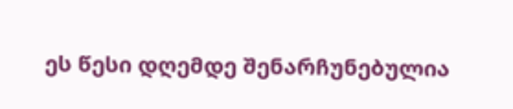ეს წესი დღემდე შენარჩუნებულია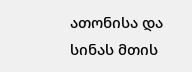ათონისა და სინას მთის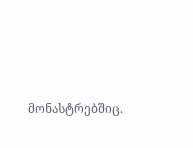მონასტრებშიც.